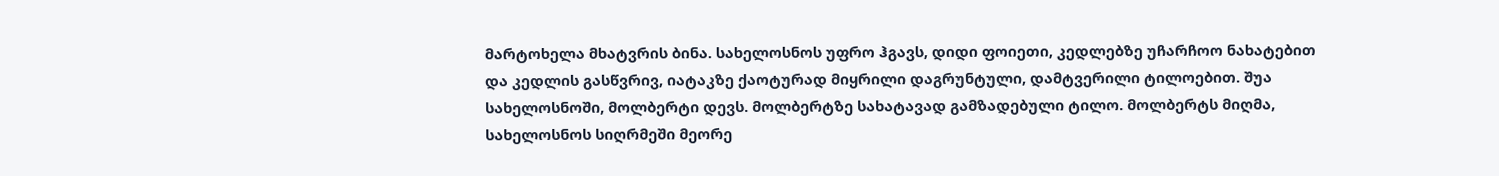მარტოხელა მხატვრის ბინა. სახელოსნოს უფრო ჰგავს, დიდი ფოიეთი, კედლებზე უჩარჩოო ნახატებით და კედლის გასწვრივ, იატაკზე ქაოტურად მიყრილი დაგრუნტული, დამტვერილი ტილოებით. შუა სახელოსნოში, მოლბერტი დევს. მოლბერტზე სახატავად გამზადებული ტილო. მოლბერტს მიღმა, სახელოსნოს სიღრმეში მეორე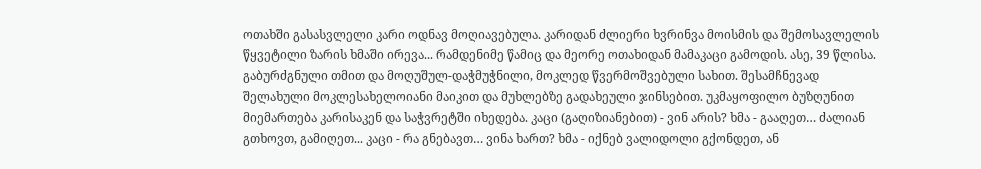ოთახში გასასვლელი კარი ოდნავ მოღიავებულა. კარიდან ძლიერი ხვრინვა მოისმის და შემოსავლელის წყვეტილი ზარის ხმაში ირევა... რამდენიმე წამიც და მეორე ოთახიდან მამაკაცი გამოდის. ასე, 39 წლისა. გაბურძგნული თმით და მოღუშულ-დაჭმუჭნილი, მოკლედ წვერმოშვებული სახით. შესამჩნევად შელახული მოკლესახელოიანი მაიკით და მუხლებზე გადახეული ჯინსებით. უკმაყოფილო ბუზღუნით მიემართება კარისაკენ და საჭვრეტში იხედება. კაცი (გაღიზიანებით) - ვინ არის? ხმა - გააღეთ… ძალიან გთხოვთ, გამიღეთ... კაცი - რა გნებავთ… ვინა ხართ? ხმა - იქნებ ვალიდოლი გქონდეთ, ან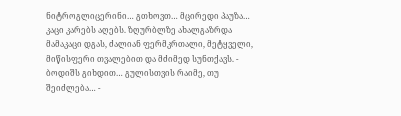ნიტროგლიცერინი… გთხოვთ… მცირედი პაუზა… კაცი კარებს აღებს. ზღურბლზე ახალგაზრდა მამაკაცი დგას, ძალიან ფერმკრთალი, მეტყველი, მიწისფერი თვალებით და მძიმედ სუნთქავს. - ბოდიშს გიხდით… გულისთვის რაიმე, თუ შეიძლება… -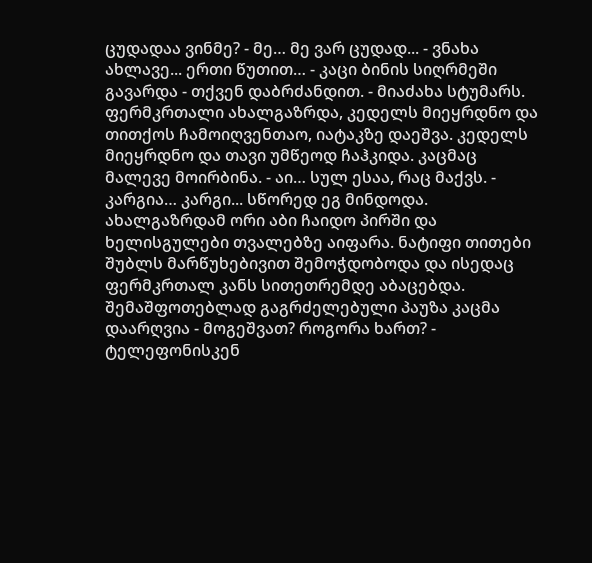ცუდადაა ვინმე? - მე… მე ვარ ცუდად... - ვნახა ახლავე... ერთი წუთით… - კაცი ბინის სიღრმეში გავარდა - თქვენ დაბრძანდით. - მიაძახა სტუმარს. ფერმკრთალი ახალგაზრდა, კედელს მიეყრდნო და თითქოს ჩამოიღვენთაო, იატაკზე დაეშვა. კედელს მიეყრდნო და თავი უმწეოდ ჩაჰკიდა. კაცმაც მალევე მოირბინა. - აი… სულ ესაა, რაც მაქვს. - კარგია… კარგი... სწორედ ეგ მინდოდა. ახალგაზრდამ ორი აბი ჩაიდო პირში და ხელისგულები თვალებზე აიფარა. ნატიფი თითები შუბლს მარწუხებივით შემოჭდობოდა და ისედაც ფერმკრთალ კანს სითეთრემდე აბაცებდა. შემაშფოთებლად გაგრძელებული პაუზა კაცმა დაარღვია - მოგეშვათ? როგორა ხართ? - ტელეფონისკენ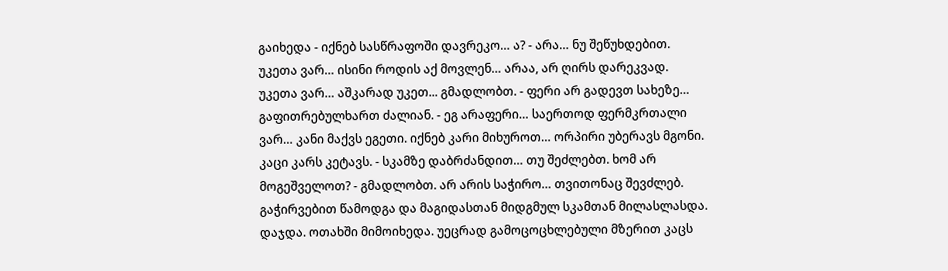გაიხედა - იქნებ სასწრაფოში დავრეკო… ა? - არა… ნუ შეწუხდებით. უკეთა ვარ… ისინი როდის აქ მოვლენ… არაა, არ ღირს დარეკვად. უკეთა ვარ… აშკარად უკეთ... გმადლობთ. - ფერი არ გადევთ სახეზე… გაფითრებულხართ ძალიან. - ეგ არაფერი… საერთოდ ფერმკრთალი ვარ… კანი მაქვს ეგეთი. იქნებ კარი მიხუროთ… ორპირი უბერავს მგონი. კაცი კარს კეტავს. - სკამზე დაბრძანდით… თუ შეძლებთ. ხომ არ მოგეშველოთ? - გმადლობთ. არ არის საჭირო… თვითონაც შევძლებ. გაჭირვებით წამოდგა და მაგიდასთან მიდგმულ სკამთან მილასლასდა. დაჯდა. ოთახში მიმოიხედა. უეცრად გამოცოცხლებული მზერით კაცს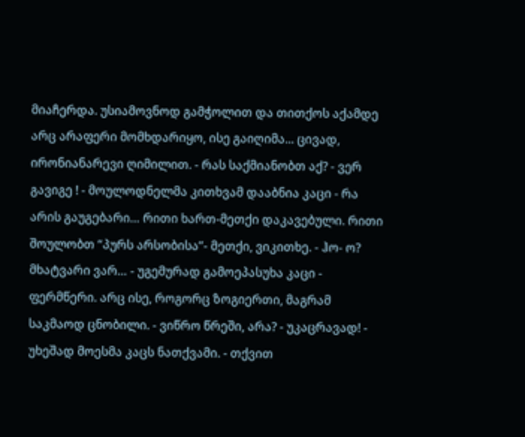მიაჩერდა. უსიამოვნოდ გამჭოლით და თითქოს აქამდე არც არაფერი მომხდარიყო, ისე გაიღიმა... ცივად, ირონიანარევი ღიმილით. - რას საქმიანობთ აქ? - ვერ გავიგე ! - მოულოდნელმა კითხვამ დააბნია კაცი - რა არის გაუგებარი… რითი ხართ-მეთქი დაკავებული. რითი შოულობთ “პურს არსობისა”- მეთქი, ვიკითხე. - ჰო- ო? მხატვარი ვარ… - უგემურად გამოეპასუხა კაცი - ფერმწერი. არც ისე, როგორც ზოგიერთი, მაგრამ საკმაოდ ცნობილი. - ვიწრო წრეში, არა? - უკაცრავად! - უხეშად მოესმა კაცს ნათქვამი. - თქვით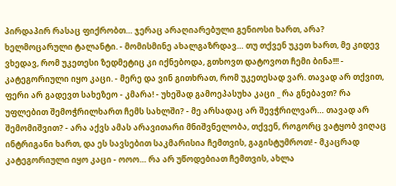პირდაპირ რასაც ფიქრობთ… ჯერაც არაღიარებული გენიოსი ხართ, არა? ხელმოცარული ტალანტი. - მომისმინე ახალგაზრდავ… თუ თქვენ უკეთ ხართ, მე კიდევ ვხედავ, რომ უკეთესი ზედმეტიც კი იქნებოდა, გთხოვთ დატოვოთ ჩემი ბინა!!! - კატეგორიული იყო კაცი. - მერე და ვინ გითხრათ, რომ უკეთესად ვარ. თავად არ თქვით, ფერი არ გადევთ სახეზეო - კმარა! - უხეშად გამოეპასუხა კაცი _ რა გნებავთ? რა უფლებით შემოჭრილხართ ჩემს სახლში? - მე არსადაც არ შევჭრილვარ… თავად არ შემომიშვით? - არა აქვს ამას არავითარი მნიშვნელობა, თქვენ, როგორც ვატყობ ვიღაც ინტრიგანი ხართ, და ეს სავსებით საკმარისია ჩემთვის, გაგისტუმროთ! - მკაცრად კატეგორიული იყო კაცი - ოოო… რა არ უწოდებიათ ჩემთვის, ახლა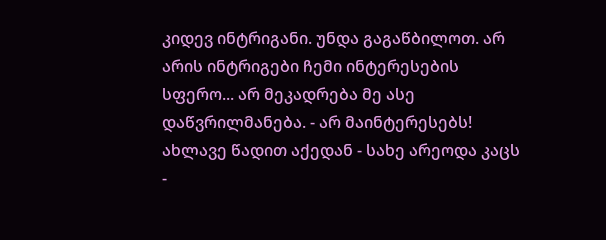კიდევ ინტრიგანი. უნდა გაგაწბილოთ. არ არის ინტრიგები ჩემი ინტერესების სფერო... არ მეკადრება მე ასე დაწვრილმანება. - არ მაინტერესებს! ახლავე წადით აქედან - სახე არეოდა კაცს -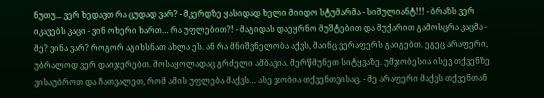ნუთუ... ვერ ხედავთ რა ცუდად ვარ? - მკერდზე ყასიდად ხელი მიიდო სტუმარმა - სიმულიანტ!!! - ბრაზს ვერ იკავებს კაცი - ვინ ოხერი ხართ… რა უფლებით?! - მაგიდას დაეყრნო მუშტებით და მუქარით გამოსცრა კაცმა - მე? ვინა ვარ? როგორ აგიხსნათ ახლა ეს. ან რა მნიშვნელობა აქვს, მაინც ვერაფერს გაიგებთ. ეგეც არაფერი, უბრალოდ ვერ დაიჯერებთ. მოსაყოლადაც გრძელი ამბავია. მერწმუნეთ სიტყვაზე. უმჯობესია ისევ თქვენზე ვისაუბროთ და ჩათვალეთ, რომ ამის უფლება მაქვს… ასე ჯობია თქვენთვისაც. - მე არაფერი მაქვს თქვენთან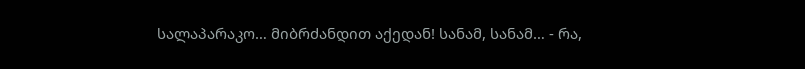სალაპარაკო… მიბრძანდით აქედან! სანამ, სანამ… - რა,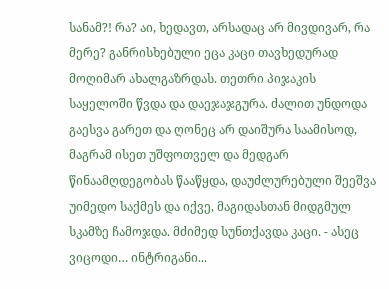სანამ?! რა? აი, ხედავთ, არსადაც არ მივდივარ, რა მერე? განრისხებული ეცა კაცი თავხედურად მოღიმარ ახალგაზრდას. თეთრი პიჯაკის საყელოში წვდა და დაეჯაჯგურა. ძალით უნდოდა გაესვა გარეთ და ღონეც არ დაიშურა საამისოდ, მაგრამ ისეთ უშფოთველ და მედგარ წინაამღდეგობას წააწყდა, დაუძლურებული შეეშვა უიმედო საქმეს და იქვე, მაგიდასთან მიდგმულ სკამზე ჩამოჯდა. მძიმედ სუნთქავდა კაცი. - ასეც ვიცოდი… ინტრიგანი...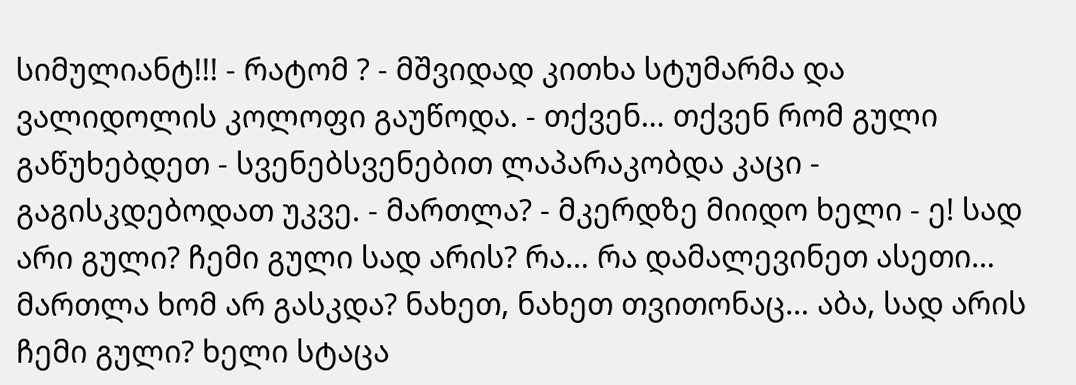სიმულიანტ!!! - რატომ ? - მშვიდად კითხა სტუმარმა და ვალიდოლის კოლოფი გაუწოდა. - თქვენ… თქვენ რომ გული გაწუხებდეთ - სვენებსვენებით ლაპარაკობდა კაცი - გაგისკდებოდათ უკვე. - მართლა? - მკერდზე მიიდო ხელი - ე! სად არი გული? ჩემი გული სად არის? რა… რა დამალევინეთ ასეთი… მართლა ხომ არ გასკდა? ნახეთ, ნახეთ თვითონაც… აბა, სად არის ჩემი გული? ხელი სტაცა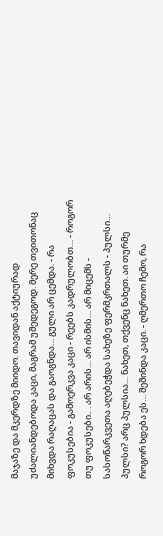მაჯაზე და მკერდზე მიიდო. თავიდან აქტიურად უძალიანდებოდა კაცი, მაგრამ უშედეგოდ. მერე თვითონაც მიხვდა რაღაცას და გაოგნდა… გული არ ცემდა. - რა ფოკუსებია - გამოერკვა კაცი - რეებს კადრულობთ… - როგორ თუ ფოკუსები.. . არ არის… არ ისმის… არ მიცემს - სასოწარკვეთა აღებეჭდა სახეზე ფერმკრთალს - პულსი… პულსი? არც პულსია… ნახეთ, თქვენც ნახეთ. აი თურმე როგორ ხდება ეს… შეშინდა კაცი. - ღმერთო ჩემო, რა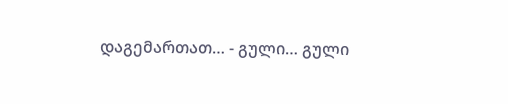დაგემართათ… - გული… გული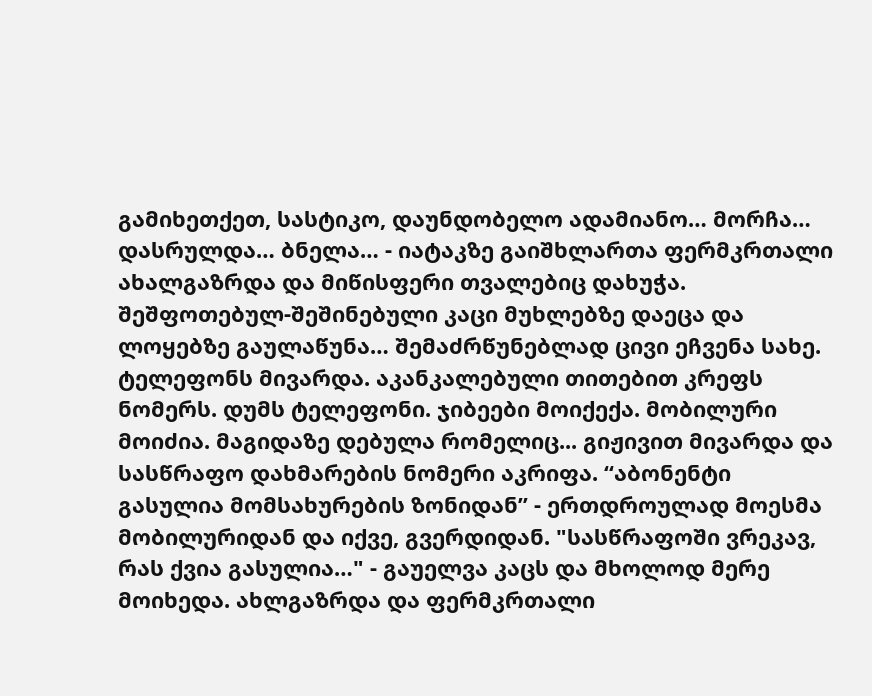გამიხეთქეთ, სასტიკო, დაუნდობელო ადამიანო… მორჩა… დასრულდა… ბნელა… - იატაკზე გაიშხლართა ფერმკრთალი ახალგაზრდა და მიწისფერი თვალებიც დახუჭა. შეშფოთებულ-შეშინებული კაცი მუხლებზე დაეცა და ლოყებზე გაულაწუნა… შემაძრწუნებლად ცივი ეჩვენა სახე. ტელეფონს მივარდა. აკანკალებული თითებით კრეფს ნომერს. დუმს ტელეფონი. ჯიბეები მოიქექა. მობილური მოიძია. მაგიდაზე დებულა რომელიც... გიჟივით მივარდა და სასწრაფო დახმარების ნომერი აკრიფა. “აბონენტი გასულია მომსახურების ზონიდან” - ერთდროულად მოესმა მობილურიდან და იქვე, გვერდიდან. "სასწრაფოში ვრეკავ, რას ქვია გასულია…" - გაუელვა კაცს და მხოლოდ მერე მოიხედა. ახლგაზრდა და ფერმკრთალი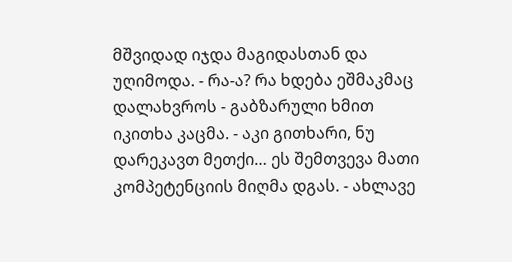მშვიდად იჯდა მაგიდასთან და უღიმოდა. - რა-ა? რა ხდება ეშმაკმაც დალახვროს - გაბზარული ხმით იკითხა კაცმა. - აკი გითხარი, ნუ დარეკავთ მეთქი… ეს შემთვევა მათი კომპეტენციის მიღმა დგას. - ახლავე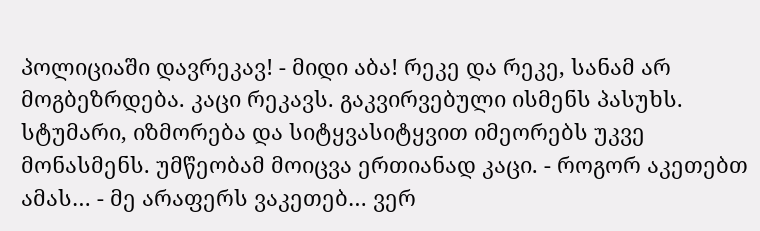პოლიციაში დავრეკავ! - მიდი აბა! რეკე და რეკე, სანამ არ მოგბეზრდება. კაცი რეკავს. გაკვირვებული ისმენს პასუხს. სტუმარი, იზმორება და სიტყვასიტყვით იმეორებს უკვე მონასმენს. უმწეობამ მოიცვა ერთიანად კაცი. - როგორ აკეთებთ ამას… - მე არაფერს ვაკეთებ… ვერ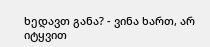ხედავთ განა? - ვინა ხართ, არ იტყვით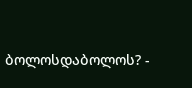ბოლოსდაბოლოს? -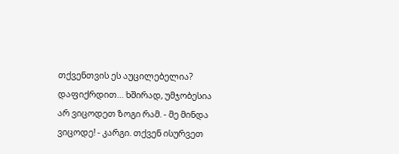თქვენთვის ეს აუცილებელია? დაფიქრდით… ხშირად, უმჯობესია არ ვიცოდეთ ზოგი რამ. - მე მინდა ვიცოდე! - კარგი. თქვენ ისურვეთ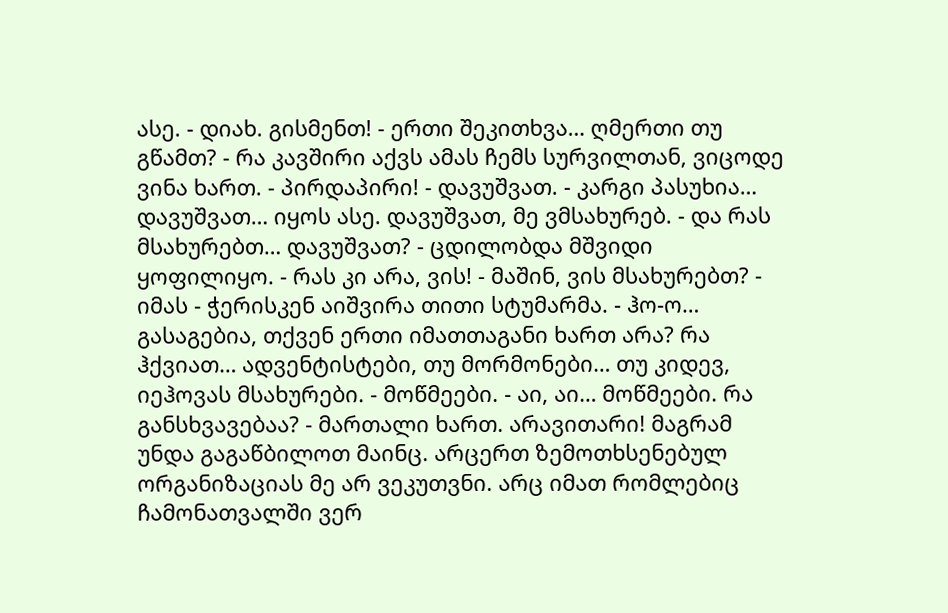ასე. - დიახ. გისმენთ! - ერთი შეკითხვა… ღმერთი თუ გწამთ? - რა კავშირი აქვს ამას ჩემს სურვილთან, ვიცოდე ვინა ხართ. - პირდაპირი! - დავუშვათ. - კარგი პასუხია… დავუშვათ… იყოს ასე. დავუშვათ, მე ვმსახურებ. - და რას მსახურებთ… დავუშვათ? - ცდილობდა მშვიდი ყოფილიყო. - რას კი არა, ვის! - მაშინ, ვის მსახურებთ? - იმას - ჭერისკენ აიშვირა თითი სტუმარმა. - ჰო-ო… გასაგებია, თქვენ ერთი იმათთაგანი ხართ არა? რა ჰქვიათ… ადვენტისტები, თუ მორმონები… თუ კიდევ, იეჰოვას მსახურები. - მოწმეები. - აი, აი… მოწმეები. რა განსხვავებაა? - მართალი ხართ. არავითარი! მაგრამ უნდა გაგაწბილოთ მაინც. არცერთ ზემოთხსენებულ ორგანიზაციას მე არ ვეკუთვნი. არც იმათ რომლებიც ჩამონათვალში ვერ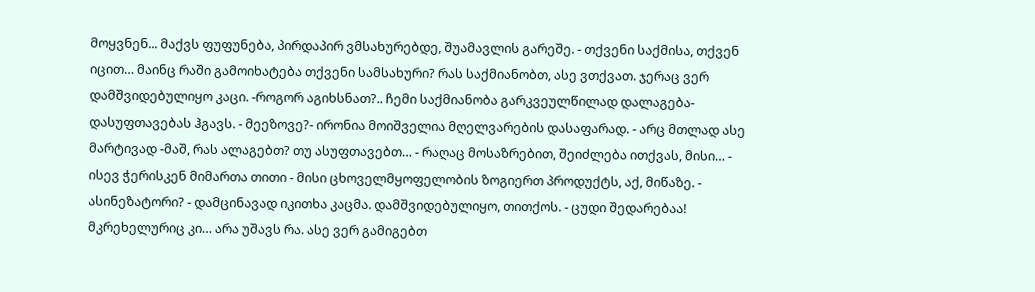მოყვნენ... მაქვს ფუფუნება, პირდაპირ ვმსახურებდე, შუამავლის გარეშე. - თქვენი საქმისა, თქვენ იცით… მაინც რაში გამოიხატება თქვენი სამსახური? რას საქმიანობთ, ასე ვთქვათ. ჯერაც ვერ დამშვიდებულიყო კაცი. -როგორ აგიხსნათ?.. ჩემი საქმიანობა გარკვეულწილად დალაგება-დასუფთავებას ჰგავს. - მეეზოვე?- ირონია მოიშველია მღელვარების დასაფარად. - არც მთლად ასე მარტივად -მაშ, რას ალაგებთ? თუ ასუფთავებთ… - რაღაც მოსაზრებით, შეიძლება ითქვას, მისი… - ისევ ჭერისკენ მიმართა თითი - მისი ცხოველმყოფელობის ზოგიერთ პროდუქტს, აქ, მიწაზე. - ასინეზატორი? - დამცინავად იკითხა კაცმა. დამშვიდებულიყო, თითქოს. - ცუდი შედარებაა! მკრეხელურიც კი… არა უშავს რა. ასე ვერ გამიგებთ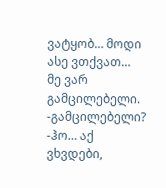ვატყობ… მოდი ასე ვთქვათ… მე ვარ გამცილებელი. -გამცილებელი? -ჰო… აქ ვხვდები,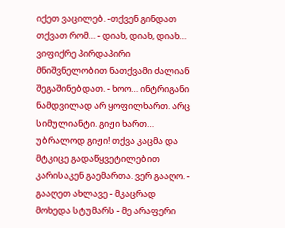იქეთ ვაცილებ. -თქვენ გინდათ თქვათ რომ… - დიახ, დიახ, დიახ… ვიფიქრე პირდაპირი მნიშვნელობით ნათქვამი ძალიან შეგაშინებდათ. - ხოო… ინტრიგანი ნამდვილად არ ყოფილხართ. არც სიმულიანტი. გიჟი ხართ… უბრალოდ გიჟი! თქვა კაცმა და მტკიცე გადაწყვეტილებით კარისაკენ გაემართა. ვერ გააღო. - გააღეთ ახლავე - მკაცრად მოხედა სტუმარს - მე არაფერი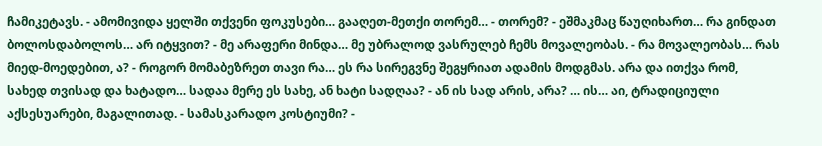ჩამიკეტავს. - ამომივიდა ყელში თქვენი ფოკუსები… გააღეთ-მეთქი თორემ… - თორემ? - ეშმაკმაც წაუღიხართ… რა გინდათ ბოლოსდაბოლოს… არ იტყვით? - მე არაფერი მინდა… მე უბრალოდ ვასრულებ ჩემს მოვალეობას. - რა მოვალეობას… რას მიედ-მოედებით, ა? - როგორ მომაბეზრეთ თავი რა… ეს რა სირეგვნე შეგყრიათ ადამის მოდგმას. არა და ითქვა რომ, სახედ თვისად და ხატადო… სადაა მერე ეს სახე, ან ხატი სადღაა? - ან ის სად არის, არა? … ის… აი, ტრადიციული აქსესუარები, მაგალითად. - სამასკარადო კოსტიუმი? -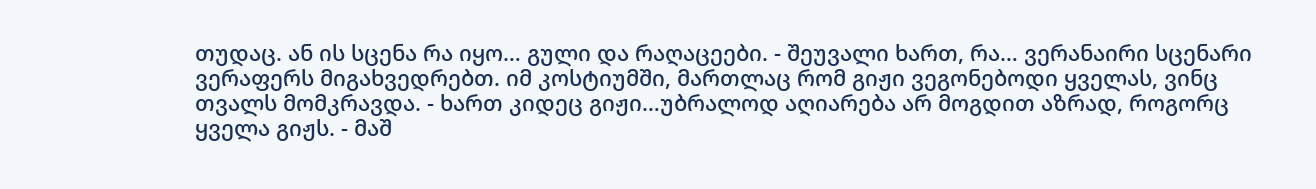თუდაც. ან ის სცენა რა იყო… გული და რაღაცეები. - შეუვალი ხართ, რა… ვერანაირი სცენარი ვერაფერს მიგახვედრებთ. იმ კოსტიუმში, მართლაც რომ გიჟი ვეგონებოდი ყველას, ვინც თვალს მომკრავდა. - ხართ კიდეც გიჟი…უბრალოდ აღიარება არ მოგდით აზრად, როგორც ყველა გიჟს. - მაშ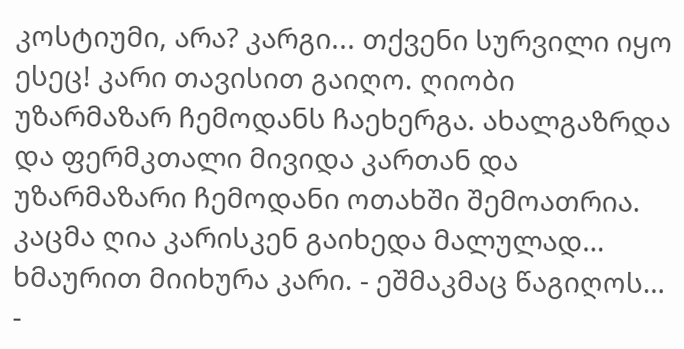კოსტიუმი, არა? კარგი... თქვენი სურვილი იყო ესეც! კარი თავისით გაიღო. ღიობი უზარმაზარ ჩემოდანს ჩაეხერგა. ახალგაზრდა და ფერმკთალი მივიდა კართან და უზარმაზარი ჩემოდანი ოთახში შემოათრია. კაცმა ღია კარისკენ გაიხედა მალულად… ხმაურით მიიხურა კარი. - ეშმაკმაც წაგიღოს… -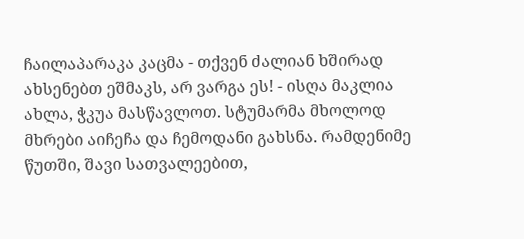ჩაილაპარაკა კაცმა - თქვენ ძალიან ხშირად ახსენებთ ეშმაკს, არ ვარგა ეს! - ისღა მაკლია ახლა, ჭკუა მასწავლოთ. სტუმარმა მხოლოდ მხრები აიჩეჩა და ჩემოდანი გახსნა. რამდენიმე წუთში, შავი სათვალეებით,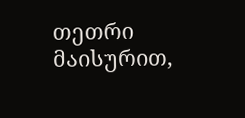თეთრი მაისურით,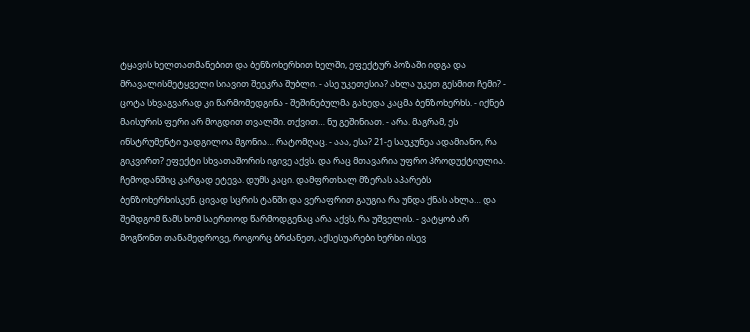ტყავის ხელთათმანებით და ბენზოხერხით ხელში, ეფექტურ პოზაში იდგა და მრავალისმეტყველი სიავით შეეკრა შუბლი. - ასე უკეთესია? ახლა უკეთ გესმით ჩემი? - ცოტა სხვაგვარად კი წარმომედგინა - შეშინებულმა გახედა კაცმა ბენზოხერხს. - იქნებ მაისურის ფერი არ მოგდით თვალში. თქვით… ნუ გეშინიათ. - არა. მაგრამ, ეს ინსტრუმენტი უადგილოა მგონია… რატომღაც. - ააა, ესა? 21-ე საუკუნეა ადამიანო, რა გიკვირთ? ეფექტი სხვათაშორის იგივე აქვს. და რაც მთავარია უფრო პროდუქტიულია. ჩემოდანშიც კარგად ეტევა. დუმს კაცი. დამფრთხალ მზერას აპარებს ბენზოხერხისკენ. ცივად სცრის ტანში და ვერაფრით გაუგია რა უნდა ქნას ახლა… და შემდგომ წამს ხომ საერთოდ წარმოდგენაც არა აქვს, რა უშველის. - ვატყობ არ მოგწონთ თანამედროვე, როგორც ბრძანეთ, აქსესუარები ხერხი ისევ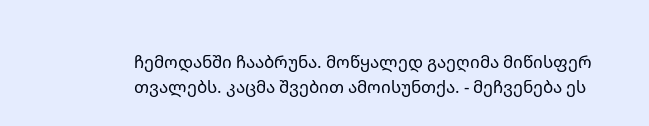ჩემოდანში ჩააბრუნა. მოწყალედ გაეღიმა მიწისფერ თვალებს. კაცმა შვებით ამოისუნთქა. - მეჩვენება ეს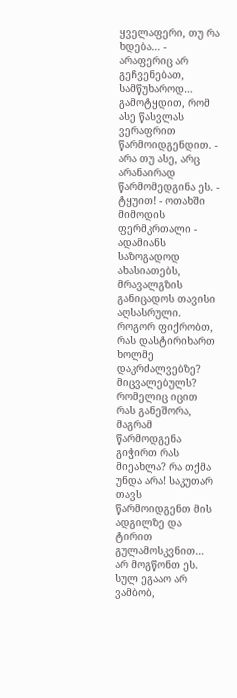ყველაფერი, თუ რა ხდება… - არაფერიც არ გეჩვენებათ, სამწუხაროდ… გამოტყდით, რომ ასე წასვლას ვერაფრით წარმოიდგენდით. - არა თუ ასე, არც არანაირად წარმომედგინა ეს. - ტყუით! - ოთახში მიმოდის ფერმკრთალი - ადამიანს საზოგადოდ ახასიათებს, მრავალგზის განიცადოს თავისი აღსასრული. როგორ ფიქრობთ, რას დასტირიხართ ხოლმე დაკრძალვებზე? მიცვალებულს? რომელიც იცით რას განეშორა, მაგრამ წარმოდგენა გიჭირთ რას მიეახლა? რა თქმა უნდა არა! საკუთარ თავს წარმოიდგენთ მის ადგილზე და ტირით გულამოსკვნით… არ მოგწონთ ეს. სულ ეგააო არ ვამბობ,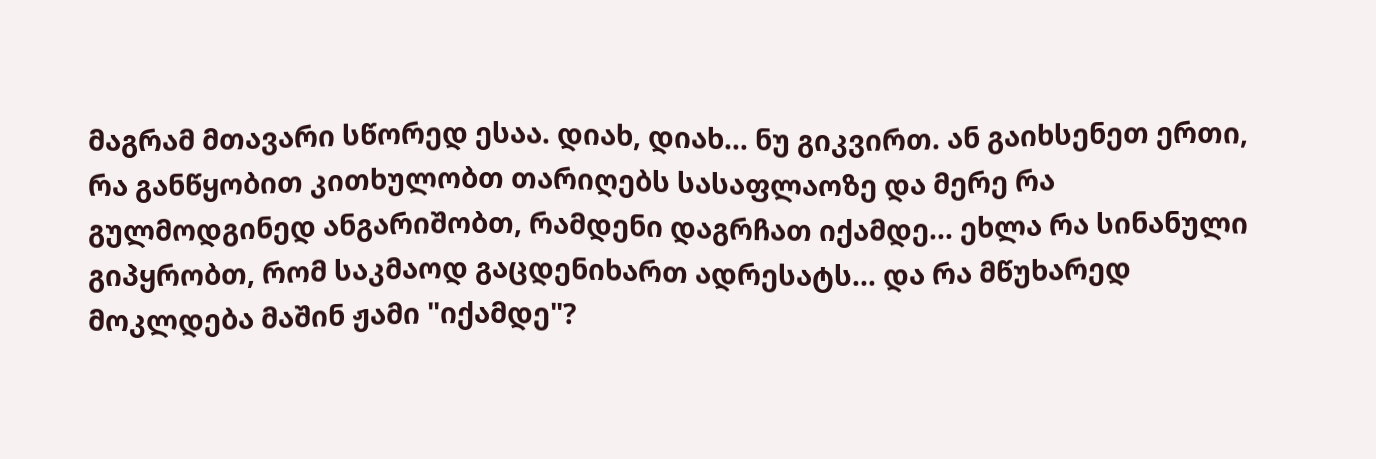მაგრამ მთავარი სწორედ ესაა. დიახ, დიახ… ნუ გიკვირთ. ან გაიხსენეთ ერთი, რა განწყობით კითხულობთ თარიღებს სასაფლაოზე და მერე რა გულმოდგინედ ანგარიშობთ, რამდენი დაგრჩათ იქამდე... ეხლა რა სინანული გიპყრობთ, რომ საკმაოდ გაცდენიხართ ადრესატს... და რა მწუხარედ მოკლდება მაშინ ჟამი "იქამდე"?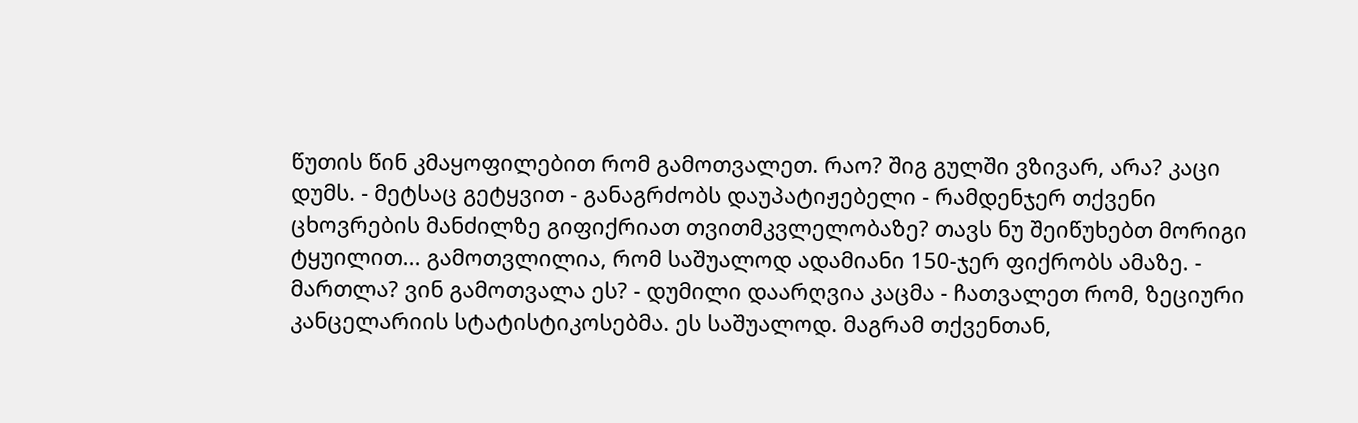წუთის წინ კმაყოფილებით რომ გამოთვალეთ. რაო? შიგ გულში ვზივარ, არა? კაცი დუმს. - მეტსაც გეტყვით - განაგრძობს დაუპატიჟებელი - რამდენჯერ თქვენი ცხოვრების მანძილზე გიფიქრიათ თვითმკვლელობაზე? თავს ნუ შეიწუხებთ მორიგი ტყუილით... გამოთვლილია, რომ საშუალოდ ადამიანი 150-ჯერ ფიქრობს ამაზე. - მართლა? ვინ გამოთვალა ეს? - დუმილი დაარღვია კაცმა - ჩათვალეთ რომ, ზეციური კანცელარიის სტატისტიკოსებმა. ეს საშუალოდ. მაგრამ თქვენთან,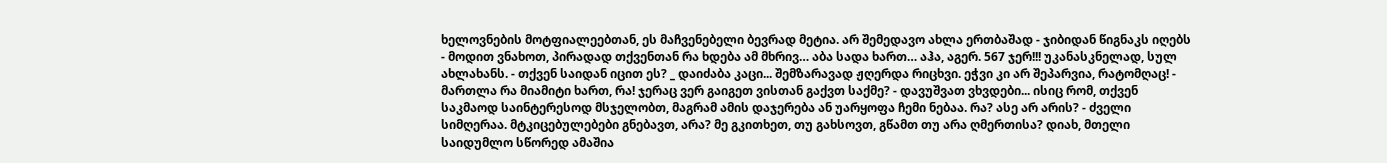ხელოვნების მოტფიალეებთან, ეს მაჩვენებელი ბევრად მეტია. არ შემედავო ახლა ერთბაშად - ჯიბიდან წიგნაკს იღებს - მოდით ვნახოთ, პირადად თქვენთან რა ხდება ამ მხრივ… აბა სადა ხართ… აჰა, აგერ. 567 ჯერ!!! უკანასკნელად, სულ ახლახანს. - თქვენ საიდან იცით ეს? _ დაიძაბა კაცი... შემზარავად ჟღერდა რიცხვი. ეჭვი კი არ შეპარვია, რატომღაც! - მართლა რა მიამიტი ხართ, რა! ჯერაც ვერ გაიგეთ ვისთან გაქვთ საქმე? - დავუშვათ ვხვდები... ისიც რომ, თქვენ საკმაოდ საინტერესოდ მსჯელობთ, მაგრამ ამის დაჯერება ან უარყოფა ჩემი ნებაა. რა? ასე არ არის? - ძველი სიმღერაა. მტკიცებულებები გნებავთ, არა? მე გკითხეთ, თუ გახსოვთ, გწამთ თუ არა ღმერთისა? დიახ, მთელი საიდუმლო სწორედ ამაშია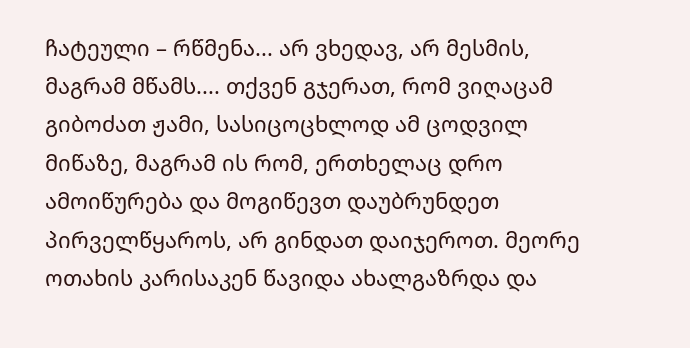ჩატეული – რწმენა... არ ვხედავ, არ მესმის, მაგრამ მწამს.... თქვენ გჯერათ, რომ ვიღაცამ გიბოძათ ჟამი, სასიცოცხლოდ ამ ცოდვილ მიწაზე, მაგრამ ის რომ, ერთხელაც დრო ამოიწურება და მოგიწევთ დაუბრუნდეთ პირველწყაროს, არ გინდათ დაიჯეროთ. მეორე ოთახის კარისაკენ წავიდა ახალგაზრდა და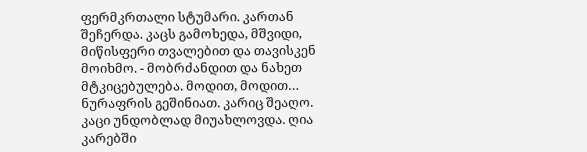ფერმკრთალი სტუმარი. კართან შეჩერდა. კაცს გამოხედა, მშვიდი, მიწისფერი თვალებით და თავისკენ მოიხმო. - მობრძანდით და ნახეთ მტკიცებულება. მოდით, მოდით… ნურაფრის გეშინიათ. კარიც შეაღო. კაცი უნდობლად მიუახლოვდა. ღია კარებში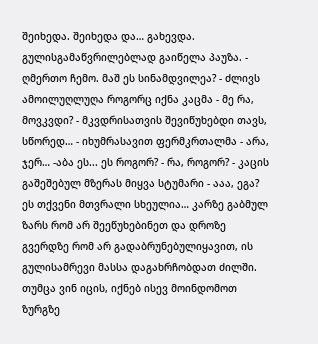შეიხედა. შეიხედა და… გახევდა. გულისგამაწვრილებლად გაიწელა პაუზა. - ღმერთო ჩემო. მაშ ეს სინამდვილეა? - ძლივს ამოილუღლუღა როგორც იქნა კაცმა - მე რა, მოვკვდი? - მკვდრისათვის შევიწუხებდი თავს, სწორედ… - იხუმრასავით ფერმკრთალმა - არა, ჯერ… -აბა ეს... ეს როგორ? - რა, როგორ? - კაცის გაშეშებულ მზერას მიყვა სტუმარი - ააა, ეგა? ეს თქვენი მთვრალი სხეულია… კარზე გაბმულ ზარს რომ არ შეეწუხებინეთ და დროზე გვერდზე რომ არ გადაბრუნებულიყავით, ის გულისამრევი მასსა დაგახრჩობდათ ძილში. თუმცა ვინ იცის, იქნებ ისევ მოინდომოთ ზურგზე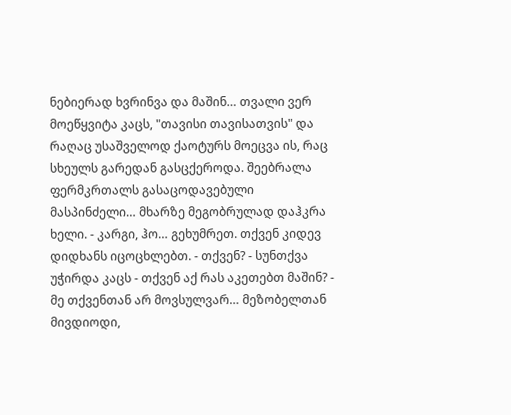ნებიერად ხვრინვა და მაშინ… თვალი ვერ მოეწყვიტა კაცს, "თავისი თავისათვის" და რაღაც უსაშველოდ ქაოტურს მოეცვა ის, რაც სხეულს გარედან გასცქეროდა. შეებრალა ფერმკრთალს გასაცოდავებული მასპინძელი… მხარზე მეგობრულად დაჰკრა ხელი. - კარგი, ჰო… გეხუმრეთ. თქვენ კიდევ დიდხანს იცოცხლებთ. - თქვენ? - სუნთქვა უჭირდა კაცს - თქვენ აქ რას აკეთებთ მაშინ? - მე თქვენთან არ მოვსულვარ… მეზობელთან მივდიოდი,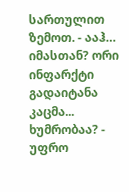სართულით ზემოთ. - ააჰ… იმასთან? ორი ინფარქტი გადაიტანა კაცმა... ხუმრობაა? - უფრო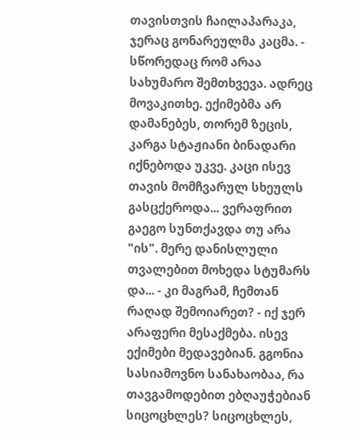თავისთვის ჩაილაპარაკა, ჯერაც გონარეულმა კაცმა. - სწორედაც რომ არაა სახუმარო შემთხვევა. ადრეც მოვაკითხე. ექიმებმა არ დამანებეს, თორემ ზეცის, კარგა სტაჟიანი ბინადარი იქნებოდა უკვე. კაცი ისევ თავის მომჩვარულ სხეულს გასცქეროდა... ვერაფრით გაეგო სუნთქავდა თუ არა "ის". მერე დანისლული თვალებით მოხედა სტუმარს და... - კი მაგრამ, ჩემთან რაღად შემოიარეთ? - იქ ჯერ არაფერი მესაქმება. ისევ ექიმები მედავებიან. გგონია სასიამოვნო სანახაობაა, რა თავგამოდებით ებღაუჭებიან სიცოცხლეს? სიცოცხლეს,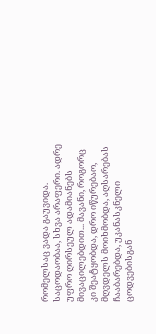რომელსაც ვადა გაუვიდა. საცოდაობაა, სხვა არაფერი. ადრე უფრო ღირსეულ ადამიანებს მივაცილებდით... მავანი, როგორც კი შეატყობდა, დრო იწურებაო, მღვდელს მოიხმობდა, აღსარებას ჩააბარებდა, უკანასკნელი ცოდვებისგან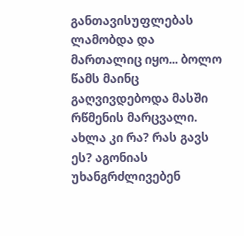განთავისუფლებას ლამობდა და მართალიც იყო... ბოლო წამს მაინც გაღვივდებოდა მასში რწმენის მარცვალი. ახლა კი რა? რას გავს ეს? აგონიას უხანგრძლივებენ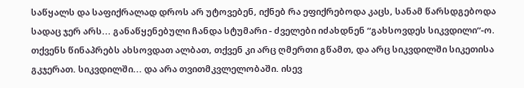საწყალს და საფიქრალად დროს არ უტოვებენ, იქნებ რა ეფიქრებოდა კაცს, სანამ წარსდგებოდა სადაც ჯერ არს... განაწყენებული ჩანდა სტუმარი - ძველები იძახდნენ “გახსოვდეს სიკვდილი”-ო. თქვენს წინაპრებს ახსოვდათ ალბათ, თქვენ კი არც ღმერთი გწამთ, და არც სიკვდილში სიკეთისა გკჯერათ. სიკვდილში... და არა თვითმკვლელობაში. ისევ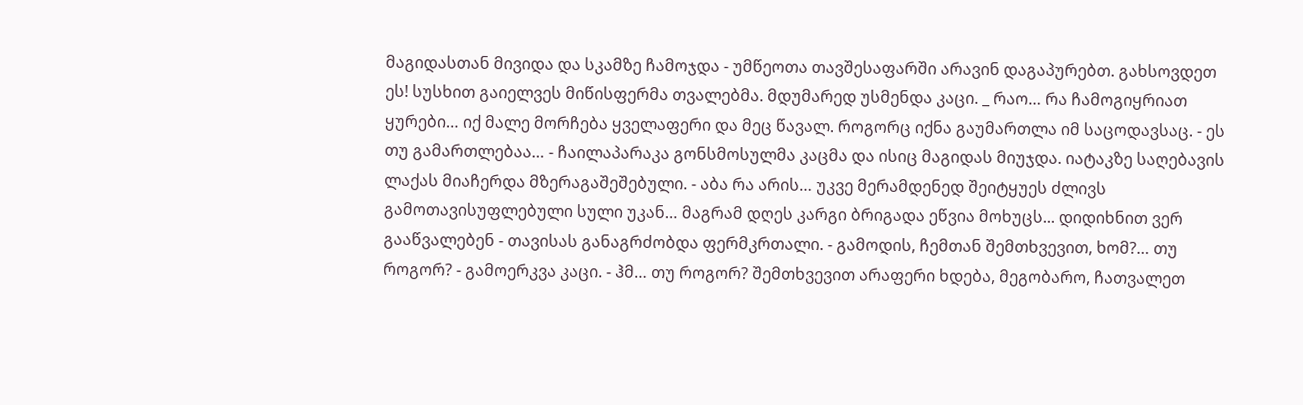მაგიდასთან მივიდა და სკამზე ჩამოჯდა - უმწეოთა თავშესაფარში არავინ დაგაპურებთ. გახსოვდეთ ეს! სუსხით გაიელვეს მიწისფერმა თვალებმა. მდუმარედ უსმენდა კაცი. _ რაო… რა ჩამოგიყრიათ ყურები… იქ მალე მორჩება ყველაფერი და მეც წავალ. როგორც იქნა გაუმართლა იმ საცოდავსაც. - ეს თუ გამართლებაა… - ჩაილაპარაკა გონსმოსულმა კაცმა და ისიც მაგიდას მიუჯდა. იატაკზე საღებავის ლაქას მიაჩერდა მზერაგაშეშებული. - აბა რა არის… უკვე მერამდენედ შეიტყუეს ძლივს გამოთავისუფლებული სული უკან… მაგრამ დღეს კარგი ბრიგადა ეწვია მოხუცს... დიდიხნით ვერ გააწვალებენ - თავისას განაგრძობდა ფერმკრთალი. - გამოდის, ჩემთან შემთხვევით, ხომ?… თუ როგორ? - გამოერკვა კაცი. - ჰმ… თუ როგორ? შემთხვევით არაფერი ხდება, მეგობარო, ჩათვალეთ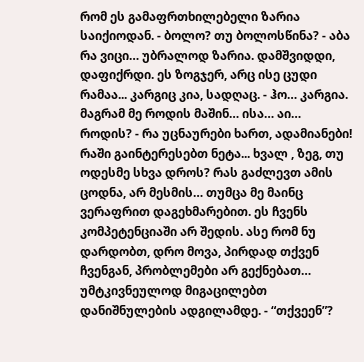რომ ეს გამაფრთხილებელი ზარია საიქიოდან. - ბოლო? თუ ბოლოსწინა? - აბა რა ვიცი… უბრალოდ ზარია. დამშვიდდი, დაფიქრდი. ეს ზოგჯერ, არც ისე ცუდი რამაა... კარგიც კია, სადღაც. - ჰო… კარგია. მაგრამ მე როდის მაშინ… ისა… აი… როდის? - რა უცნაურები ხართ, ადამიანები! რაში გაინტერესებთ ნეტა... ხვალ , ზეგ, თუ ოდესმე სხვა დროს? რას გაძლევთ ამის ცოდნა, არ მესმის… თუმცა მე მაინც ვერაფრით დაგეხმარებით. ეს ჩვენს კომპეტენციაში არ შედის. ასე რომ ნუ დარდობთ, დრო მოვა, პირდად თქვენ ჩვენგან, პრობლემები არ გექნებათ… უმტკივნეულოდ მიგაცილებთ დანიშნულების ადგილამდე. - “თქვეენ”?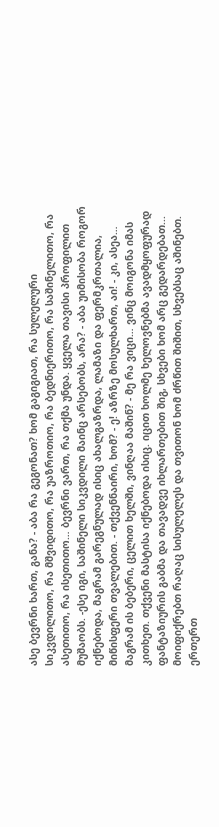ასე ბევრნი ხართ, განა? - აბა რა გეგონათ? ხომ გაგიგიათ, რა სულელური სიკვდილითო, რა მშვიდითო, რა უაზროთიო, რა ბედნიერითო, რა საშინელითო, რა ასეთითო, რა ისეთითო… ბევრნი ვართ, რა თქმა უნდა. ყველა თავისი პროფილით მუშაობს. -ესე იგი, საშინელი სიკვდილი მაინც არსებობს, არა? - აბა უიმისობა როგორ იქნებოდა, მაგრამ გარეგნულად ისიც ახალგაზრდა, ლამაზი და ფერმკრთალია, მიწისფერი თვალებით. - თქვენნაირი, ხომ? - ე! აზრზე მოსულხართ, აი! - კი, ასეა… მაგრამ ის ბებერი, ცელით ხელში, ვინღაა მაშინ? - მე რა ვიცი… ვინც მოიგონა იმას კითხეთ. თქვენი მასტისა იქნებოდა ისიც. იცით ხოლმე ხელოვნებმა ავადმყოფურად ფანტაზიურის გაბმა და თავადვე იხლართებით შიგ, სხვები ხომ არც გედარდებათ... მოიფიქრებთ რაღაც სისულელეს და თვითონ ხომ ძრწით შიშით, სხვებსაც აშინებთ. ერთერთ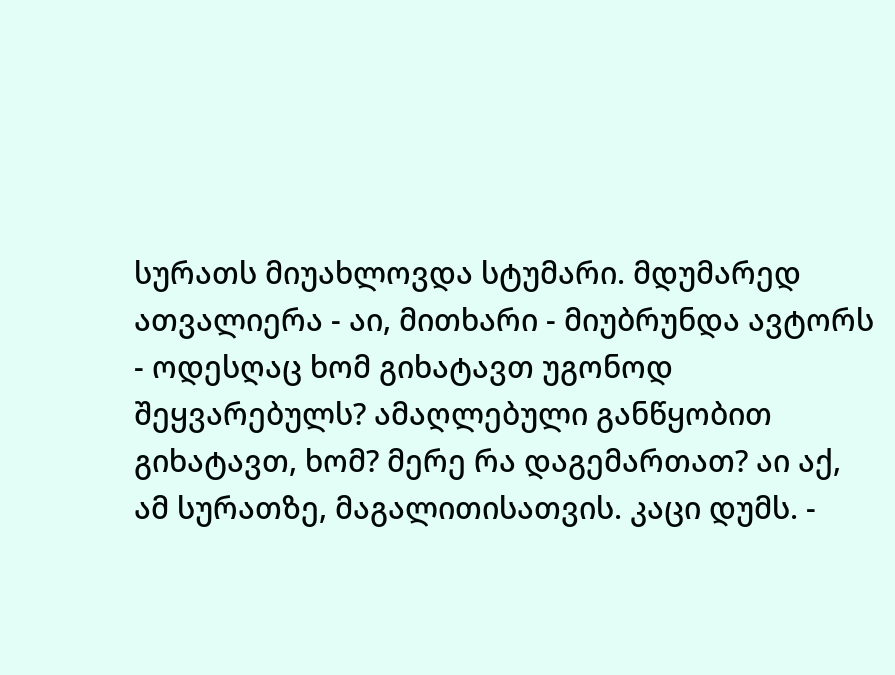სურათს მიუახლოვდა სტუმარი. მდუმარედ ათვალიერა - აი, მითხარი - მიუბრუნდა ავტორს - ოდესღაც ხომ გიხატავთ უგონოდ შეყვარებულს? ამაღლებული განწყობით გიხატავთ, ხომ? მერე რა დაგემართათ? აი აქ, ამ სურათზე, მაგალითისათვის. კაცი დუმს. -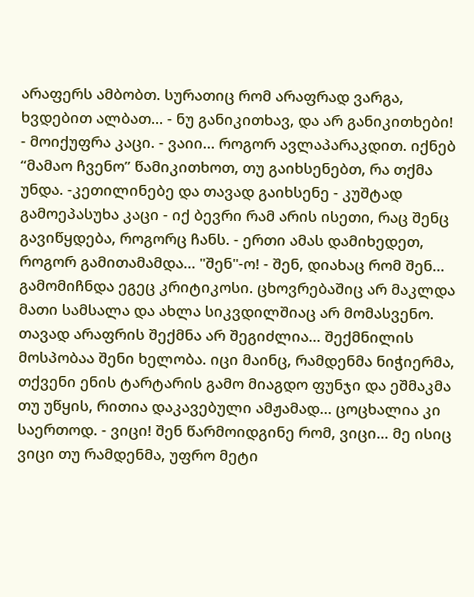არაფერს ამბობთ. სურათიც რომ არაფრად ვარგა, ხვდებით ალბათ... - ნუ განიკითხავ, და არ განიკითხები! - მოიქუფრა კაცი. - ვაიი… როგორ ავლაპარაკდით. იქნებ “მამაო ჩვენო” წამიკითხოთ, თუ გაიხსენებთ, რა თქმა უნდა. -კეთილინებე და თავად გაიხსენე - კუშტად გამოეპასუხა კაცი - იქ ბევრი რამ არის ისეთი, რაც შენც გავიწყდება, როგორც ჩანს. - ერთი ამას დამიხედეთ, როგორ გამითამამდა… "შენ"-ო! - შენ, დიახაც რომ შენ… გამომიჩნდა ეგეც კრიტიკოსი. ცხოვრებაშიც არ მაკლდა მათი სამსალა და ახლა სიკვდილშიაც არ მომასვენო. თავად არაფრის შექმნა არ შეგიძლია... შექმნილის მოსპობაა შენი ხელობა. იცი მაინც, რამდენმა ნიჭიერმა, თქვენი ენის ტარტარის გამო მიაგდო ფუნჯი და ეშმაკმა თუ უწყის, რითია დაკავებული ამჟამად… ცოცხალია კი საერთოდ. - ვიცი! შენ წარმოიდგინე რომ, ვიცი... მე ისიც ვიცი თუ რამდენმა, უფრო მეტი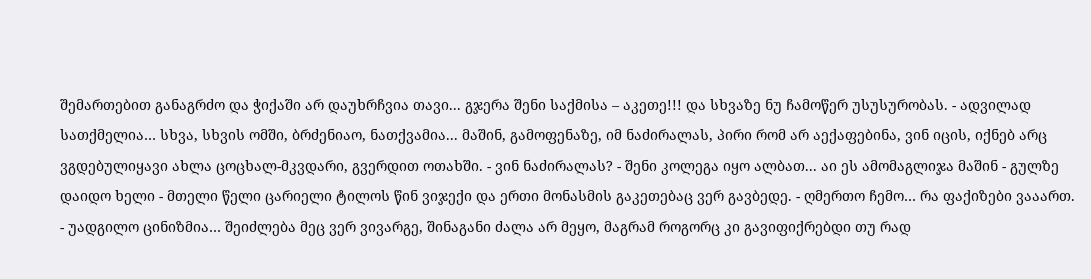შემართებით განაგრძო და ჭიქაში არ დაუხრჩვია თავი... გჯერა შენი საქმისა – აკეთე!!! და სხვაზე ნუ ჩამოწერ უსუსურობას. - ადვილად სათქმელია… სხვა, სხვის ომში, ბრძენიაო, ნათქვამია... მაშინ, გამოფენაზე, იმ ნაძირალას, პირი რომ არ აექაფებინა, ვინ იცის, იქნებ არც ვგდებულიყავი ახლა ცოცხალ-მკვდარი, გვერდით ოთახში. - ვინ ნაძირალას? - შენი კოლეგა იყო ალბათ... აი ეს ამომაგლიჯა მაშინ - გულზე დაიდო ხელი - მთელი წელი ცარიელი ტილოს წინ ვიჯექი და ერთი მონასმის გაკეთებაც ვერ გავბედე. - ღმერთო ჩემო… რა ფაქიზები ვააართ. - უადგილო ცინიზმია… შეიძლება მეც ვერ ვივარგე, შინაგანი ძალა არ მეყო, მაგრამ როგორც კი გავიფიქრებდი თუ რად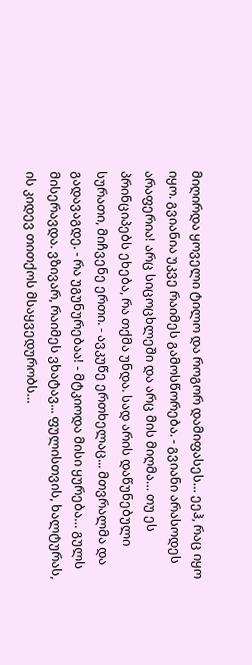მიღირდა ყოველი ტილო და როგორ დამიფასეს… ეეჰ, რაც იყო იყო. გვიანია უკვე რაიმეს გამოსწორება. - გვიანი არასოდეს არაფერია! არც სიცოცხლეში და არც მის მიღმა… თუ ეს პრინციპებს ეხება, რა თქმა უნდა. სად არის დაწუნებული სურათი, მიჩვენე ერთი. - ავკუწე ერთხელაც... მთვრალმა და გადავაგდე. - რა უგუნურებაა! - მტკიოდა მისი ყურება… გულს მისერავდა. ვზივარ, რაიმეს ვხატავ... ფულისთვის, ხალტურას, ის კიდევ თითქოს მსაყვედურობს…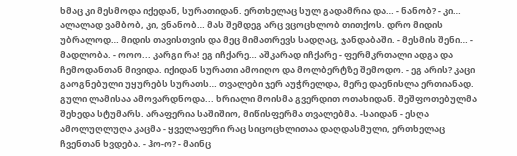ხმაც კი მესმოდა იქედან, სურათიდან. ერთხელაც სულ გადამრია და… - ნანობ? - კი… ალალად ვამბობ, კი, ვნანობ… მას შემდეგ არც ვცოცხლობ თითქოს. დრო მიდის უბრალოდ… მიდის თავისთვის და მეც მიმათრევს სადღაც, ჯანდაბაში. - მესმის შენი… - მადლობა. - ოოო... კარგი რა! ეგ იჩქარე… აშკარად იჩქარე - ფერმკრთალი ადგა და ჩემოდანთან მივიდა. იქიდან სურათი ამოიღო და მოლბერტზე შემოდო. - ეგ არის? კაცი გაოგნებული უყურებს სურათს… თვალები ჯერ აუჭრელდა, მერე დაენისლა ერთიანად. გული ლამისაა ამოვარდნოდა... ხრიალი მოისმა გვერდით ოთახიდან. შეშფოთებულმა შეხედა სტუმარს. არაფერია საშიშიო, მიწისფერმა თვალებმა. -საიდან - ესღა ამოლუღლუღა კაცმა - ყველაფერი რაც სიცოცხლითაა დაღდასმული, ერთხელაც ჩვენთან ხვდება. - ჰო-ო? - მაინც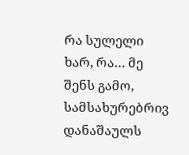რა სულელი ხარ, რა… მე შენს გამო, სამსახურებრივ დანაშაულს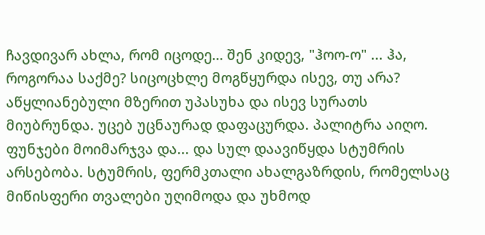ჩავდივარ ახლა, რომ იცოდე… შენ კიდევ, "ჰოო-ო" ... ჰა, როგორაა საქმე? სიცოცხლე მოგწყურდა ისევ, თუ არა? აწყლიანებული მზერით უპასუხა და ისევ სურათს მიუბრუნდა. უცებ უცნაურად დაფაცურდა. პალიტრა აიღო. ფუნჯები მოიმარჯვა და... და სულ დაავიწყდა სტუმრის არსებობა. სტუმრის, ფერმკთალი ახალგაზრდის, რომელსაც მიწისფერი თვალები უღიმოდა და უხმოდ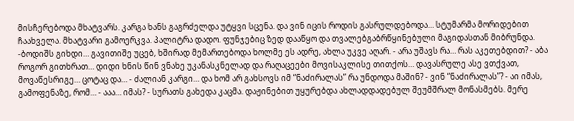მისჩერებოდა მხატვარს. კარგა ხანს გაგრძელდა უტყვი სცენა. და ვინ იცის როდის გასრულდებოდა… სტუმარმა მორიდებით ჩაახველა. მხატვარი გამოერკვა. პალიტრა დადო. ფუნჯებიც ზედ დააწყო და თვალებგაბრწყინებული მაგიდასთან მიბრუნდა. -ბოდიშს გიხდი… გავითიშე უცებ, ხშირად მემართებოდა ხოლმე ეს ადრე, ახლა უკვე აღარ. - არა უშავს რა… რას აკეთებდით? - აბა როგორ გითხრათ… დიდი ხნის წინ ვნახე უკანასკნელად და რაღაცეები მოვისაკლისე თითქოს… დავასრულე ასე ვთქვათ, მოვაწესრიგე… ცოტაც და… - ძალიან კარგი… და ხომ არ გახსოვს იმ “ნაძირალას” რა უნდოდა მაშინ? - ვინ “ნაძირალას”? - აი იმას, გამოფენაზე, რომ… - ააა… იმას? - სურათს გახედა კაცმა. დაჟინებით უყურებდა ახლადდადებულ შეუმშრალ მონასმებს. მერე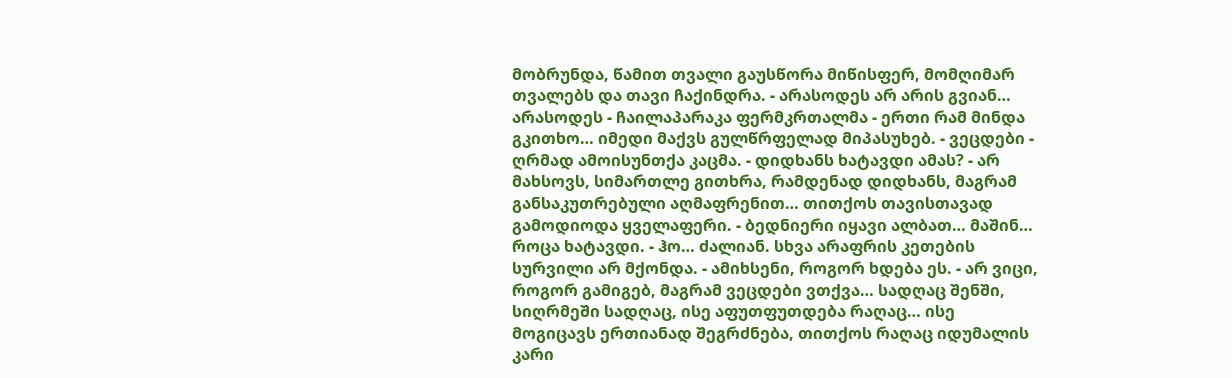მობრუნდა, წამით თვალი გაუსწორა მიწისფერ, მომღიმარ თვალებს და თავი ჩაქინდრა. - არასოდეს არ არის გვიან… არასოდეს - ჩაილაპარაკა ფერმკრთალმა - ერთი რამ მინდა გკითხო… იმედი მაქვს გულწრფელად მიპასუხებ. - ვეცდები - ღრმად ამოისუნთქა კაცმა. - დიდხანს ხატავდი ამას? - არ მახსოვს, სიმართლე გითხრა, რამდენად დიდხანს, მაგრამ განსაკუთრებული აღმაფრენით… თითქოს თავისთავად გამოდიოდა ყველაფერი. - ბედნიერი იყავი ალბათ… მაშინ… როცა ხატავდი. - ჰო… ძალიან. სხვა არაფრის კეთების სურვილი არ მქონდა. - ამიხსენი, როგორ ხდება ეს. - არ ვიცი, როგორ გამიგებ, მაგრამ ვეცდები ვთქვა… სადღაც შენში, სიღრმეში სადღაც, ისე აფუთფუთდება რაღაც… ისე მოგიცავს ერთიანად შეგრძნება, თითქოს რაღაც იდუმალის კარი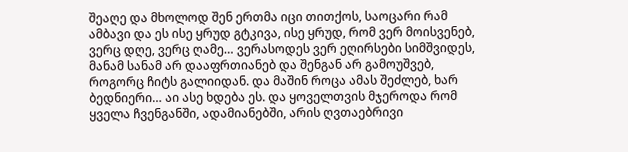შეაღე და მხოლოდ შენ ერთმა იცი თითქოს, საოცარი რამ ამბავი და ეს ისე ყრუდ გტკივა, ისე ყრუდ, რომ ვერ მოისვენებ, ვერც დღე, ვერც ღამე… ვერასოდეს ვერ ეღირსები სიმშვიდეს, მანამ სანამ არ დააფრთიანებ და შენგან არ გამოუშვებ, როგორც ჩიტს გალიიდან. და მაშინ როცა ამას შეძლებ, ხარ ბედნიერი… აი ასე ხდება ეს. და ყოველთვის მჯეროდა რომ ყველა ჩვენგანში, ადამიანებში, არის ღვთაებრივი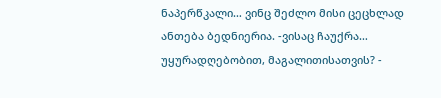ნაპერწკალი… ვინც შეძლო მისი ცეცხლად ანთება ბედნიერია. -ვისაც ჩაუქრა… უყურადღებობით, მაგალითისათვის? -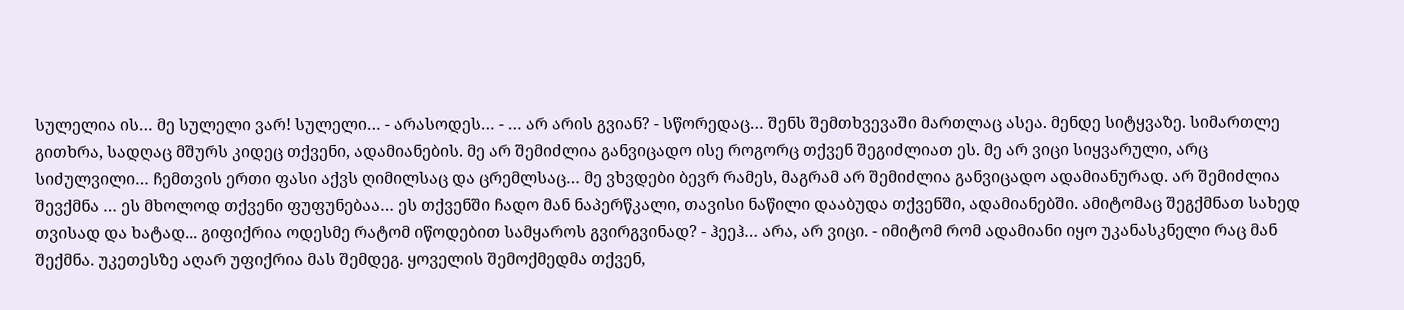სულელია ის… მე სულელი ვარ! სულელი… - არასოდეს… - … არ არის გვიან? - სწორედაც… შენს შემთხვევაში მართლაც ასეა. მენდე სიტყვაზე. სიმართლე გითხრა, სადღაც მშურს კიდეც თქვენი, ადამიანების. მე არ შემიძლია განვიცადო ისე როგორც თქვენ შეგიძლიათ ეს. მე არ ვიცი სიყვარული, არც სიძულვილი… ჩემთვის ერთი ფასი აქვს ღიმილსაც და ცრემლსაც… მე ვხვდები ბევრ რამეს, მაგრამ არ შემიძლია განვიცადო ადამიანურად. არ შემიძლია შევქმნა … ეს მხოლოდ თქვენი ფუფუნებაა… ეს თქვენში ჩადო მან ნაპერწკალი, თავისი ნაწილი დააბუდა თქვენში, ადამიანებში. ამიტომაც შეგქმნათ სახედ თვისად და ხატად... გიფიქრია ოდესმე რატომ იწოდებით სამყაროს გვირგვინად? - ჰეეჰ… არა, არ ვიცი. - იმიტომ რომ ადამიანი იყო უკანასკნელი რაც მან შექმნა. უკეთესზე აღარ უფიქრია მას შემდეგ. ყოველის შემოქმედმა თქვენ,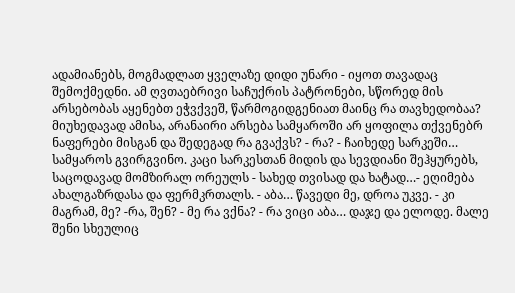ადამიანებს, მოგმადლათ ყველაზე დიდი უნარი - იყოთ თავადაც შემოქმედნი. ამ ღვთაებრივი საჩუქრის პატრონები, სწორედ მის არსებობას აყენებთ ეჭვქვეშ, წარმოგიდგენიათ მაინც რა თავხედობაა? მიუხედავად ამისა, არანაირი არსება სამყაროში არ ყოფილა თქვენებრ ნაფერები მისგან და შედეგად რა გვაქვს? - რა? - ჩაიხედე სარკეში… სამყაროს გვირგვინო. კაცი სარკესთან მიდის და სევდიანი შეჰყურებს, საცოდავად მომზირალ ორეულს - სახედ თვისად და ხატად…- ეღიმება ახალგაზრდასა და ფერმკრთალს. - აბა… წავედი მე, დროა უკვე. - კი მაგრამ, მე? -რა, შენ? - მე რა ვქნა? - რა ვიცი აბა… დაჯე და ელოდე. მალე შენი სხეულიც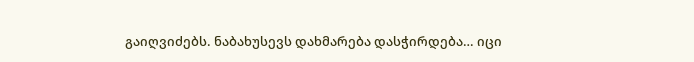გაიღვიძებს. ნაბახუსევს დახმარება დასჭირდება… იცი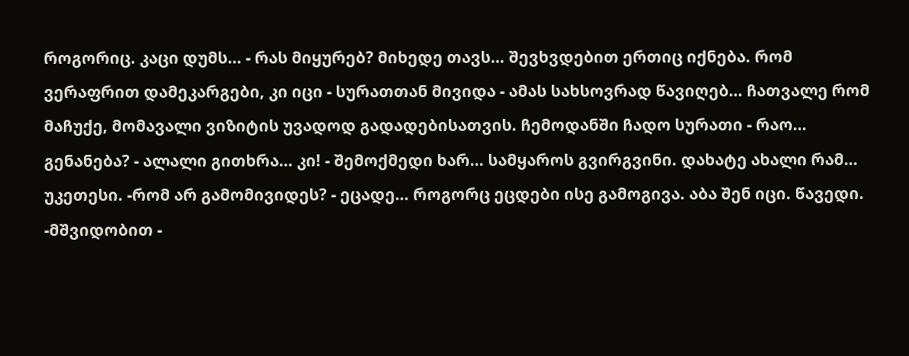როგორიც. კაცი დუმს… - რას მიყურებ? მიხედე თავს… შევხვდებით ერთიც იქნება. რომ ვერაფრით დამეკარგები, კი იცი - სურათთან მივიდა - ამას სახსოვრად წავიღებ… ჩათვალე რომ მაჩუქე, მომავალი ვიზიტის უვადოდ გადადებისათვის. ჩემოდანში ჩადო სურათი - რაო… გენანება? - ალალი გითხრა… კი! - შემოქმედი ხარ… სამყაროს გვირგვინი. დახატე ახალი რამ… უკეთესი. -რომ არ გამომივიდეს? - ეცადე… როგორც ეცდები ისე გამოგივა. აბა შენ იცი. წავედი. -მშვიდობით -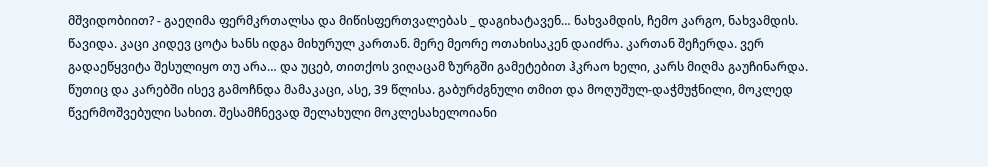მშვიდობიით? - გაეღიმა ფერმკრთალსა და მიწისფერთვალებას _ დაგიხატავენ… ნახვამდის, ჩემო კარგო, ნახვამდის. წავიდა. კაცი კიდევ ცოტა ხანს იდგა მიხურულ კართან. მერე მეორე ოთახისაკენ დაიძრა. კართან შეჩერდა. ვერ გადაეწყვიტა შესულიყო თუ არა… და უცებ, თითქოს ვიღაცამ ზურგში გამეტებით ჰკრაო ხელი, კარს მიღმა გაუჩინარდა.
წუთიც და კარებში ისევ გამოჩნდა მამაკაცი, ასე, 39 წლისა. გაბურძგნული თმით და მოღუშულ-დაჭმუჭნილი, მოკლედ წვერმოშვებული სახით. შესამჩნევად შელახული მოკლესახელოიანი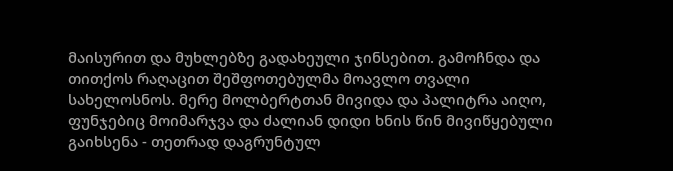მაისურით და მუხლებზე გადახეული ჯინსებით. გამოჩნდა და თითქოს რაღაცით შეშფოთებულმა მოავლო თვალი სახელოსნოს. მერე მოლბერტთან მივიდა და პალიტრა აიღო, ფუნჯებიც მოიმარჯვა და ძალიან დიდი ხნის წინ მივიწყებული გაიხსენა - თეთრად დაგრუნტულ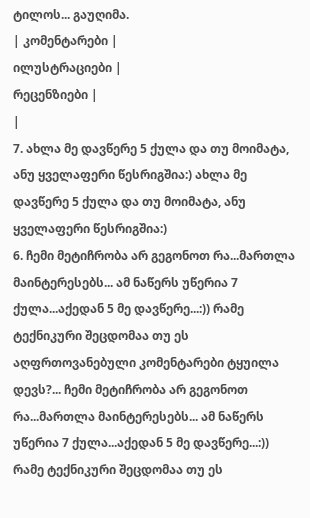ტილოს... გაუღიმა.
| კომენტარები |
ილუსტრაციები |
რეცენზიები |
|
7. ახლა მე დავწერე 5 ქულა და თუ მოიმატა, ანუ ყველაფერი წესრიგშია:) ახლა მე დავწერე 5 ქულა და თუ მოიმატა, ანუ ყველაფერი წესრიგშია:)
6. ჩემი მეტიჩრობა არ გეგონოთ რა...მართლა მაინტერესებს... ამ ნაწერს უწერია 7 ქულა...აქედან 5 მე დავწერე...:)) რამე ტექნიკური შეცდომაა თუ ეს აღფრთოვანებული კომენტარები ტყუილა დევს?... ჩემი მეტიჩრობა არ გეგონოთ რა...მართლა მაინტერესებს... ამ ნაწერს უწერია 7 ქულა...აქედან 5 მე დავწერე...:)) რამე ტექნიკური შეცდომაა თუ ეს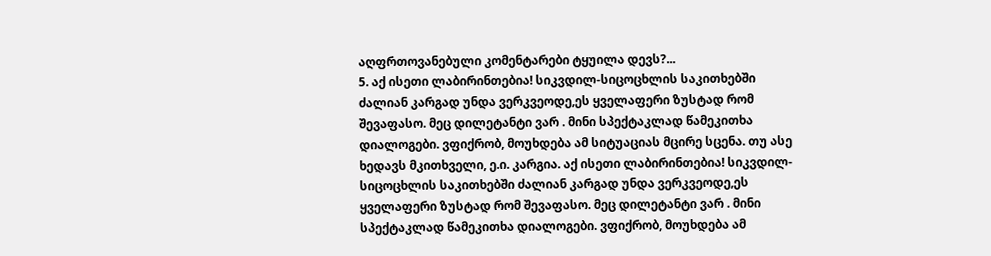აღფრთოვანებული კომენტარები ტყუილა დევს?...
5. აქ ისეთი ლაბირინთებია! სიკვდილ-სიცოცხლის საკითხებში ძალიან კარგად უნდა ვერკვეოდე,ეს ყველაფერი ზუსტად რომ შევაფასო. მეც დილეტანტი ვარ . მინი სპექტაკლად წამეკითხა დიალოგები. ვფიქრობ, მოუხდება ამ სიტუაციას მცირე სცენა. თუ ასე ხედავს მკითხველი, ე.ი. კარგია. აქ ისეთი ლაბირინთებია! სიკვდილ-სიცოცხლის საკითხებში ძალიან კარგად უნდა ვერკვეოდე,ეს ყველაფერი ზუსტად რომ შევაფასო. მეც დილეტანტი ვარ . მინი სპექტაკლად წამეკითხა დიალოგები. ვფიქრობ, მოუხდება ამ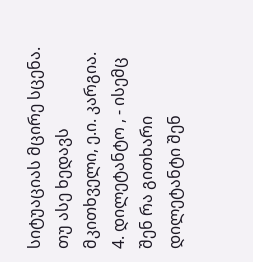სიტუაციას მცირე სცენა. თუ ასე ხედავს მკითხველი, ე.ი. კარგია.
4. დილეტანტო , - ისემც შენ რა გითხარი დილეტანტი შენ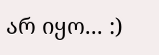არ იყო... :)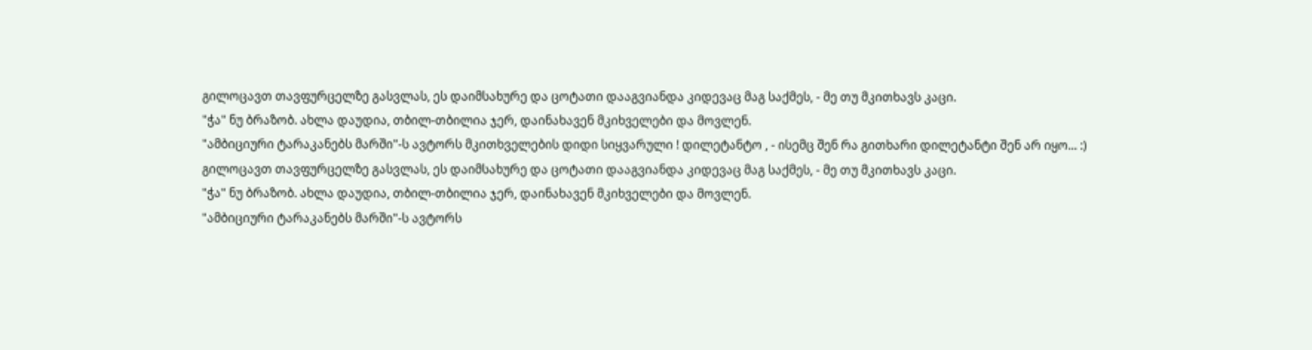გილოცავთ თავფურცელზე გასვლას, ეს დაიმსახურე და ცოტათი დააგვიანდა კიდევაც მაგ საქმეს, - მე თუ მკითხავს კაცი.
"ჭა" ნუ ბრაზობ. ახლა დაუდია, თბილ-თბილია ჯერ, დაინახავენ მკიხველები და მოვლენ.
"ამბიციური ტარაკანებს მარში"-ს ავტორს მკითხველების დიდი სიყვარული ! დილეტანტო , - ისემც შენ რა გითხარი დილეტანტი შენ არ იყო... :)
გილოცავთ თავფურცელზე გასვლას, ეს დაიმსახურე და ცოტათი დააგვიანდა კიდევაც მაგ საქმეს, - მე თუ მკითხავს კაცი.
"ჭა" ნუ ბრაზობ. ახლა დაუდია, თბილ-თბილია ჯერ, დაინახავენ მკიხველები და მოვლენ.
"ამბიციური ტარაკანებს მარში"-ს ავტორს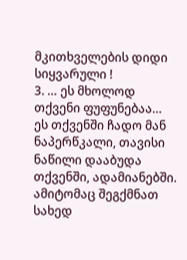მკითხველების დიდი სიყვარული !
3. … ეს მხოლოდ თქვენი ფუფუნებაა… ეს თქვენში ჩადო მან ნაპერწკალი, თავისი ნაწილი დააბუდა თქვენში, ადამიანებში. ამიტომაც შეგქმნათ სახედ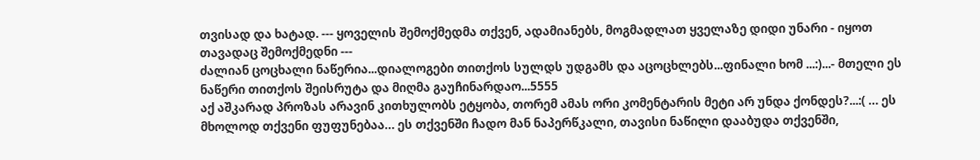თვისად და ხატად. --- ყოველის შემოქმედმა თქვენ, ადამიანებს, მოგმადლათ ყველაზე დიდი უნარი - იყოთ თავადაც შემოქმედნი ---
ძალიან ცოცხალი ნაწერია...დიალოგები თითქოს სულდს უდგამს და აცოცხლებს...ფინალი ხომ ...:)...- მთელი ეს ნაწერი თითქოს შეისრუტა და მიღმა გაუჩინარდაო...5555
აქ აშკარად პროზას არავინ კითხულობს ეტყობა, თორემ ამას ორი კომენტარის მეტი არ უნდა ქონდეს?...:( … ეს მხოლოდ თქვენი ფუფუნებაა… ეს თქვენში ჩადო მან ნაპერწკალი, თავისი ნაწილი დააბუდა თქვენში,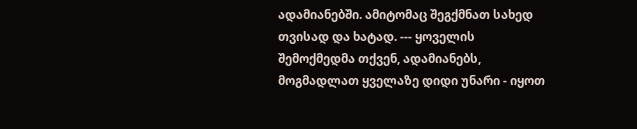ადამიანებში. ამიტომაც შეგქმნათ სახედ თვისად და ხატად. --- ყოველის შემოქმედმა თქვენ, ადამიანებს, მოგმადლათ ყველაზე დიდი უნარი - იყოთ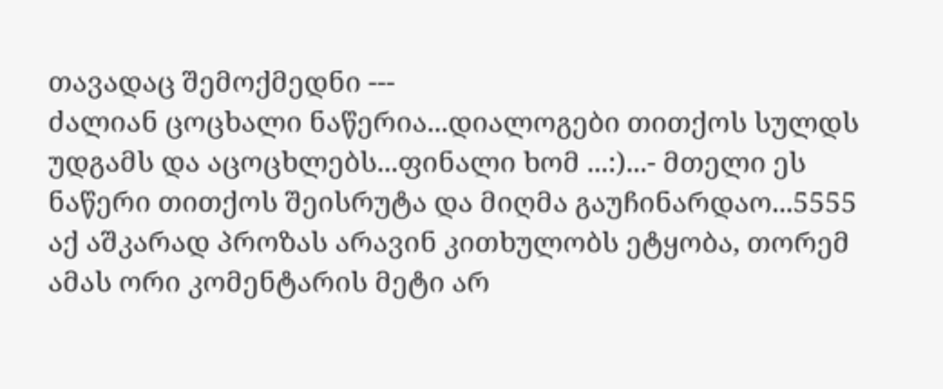თავადაც შემოქმედნი ---
ძალიან ცოცხალი ნაწერია...დიალოგები თითქოს სულდს უდგამს და აცოცხლებს...ფინალი ხომ ...:)...- მთელი ეს ნაწერი თითქოს შეისრუტა და მიღმა გაუჩინარდაო...5555
აქ აშკარად პროზას არავინ კითხულობს ეტყობა, თორემ ამას ორი კომენტარის მეტი არ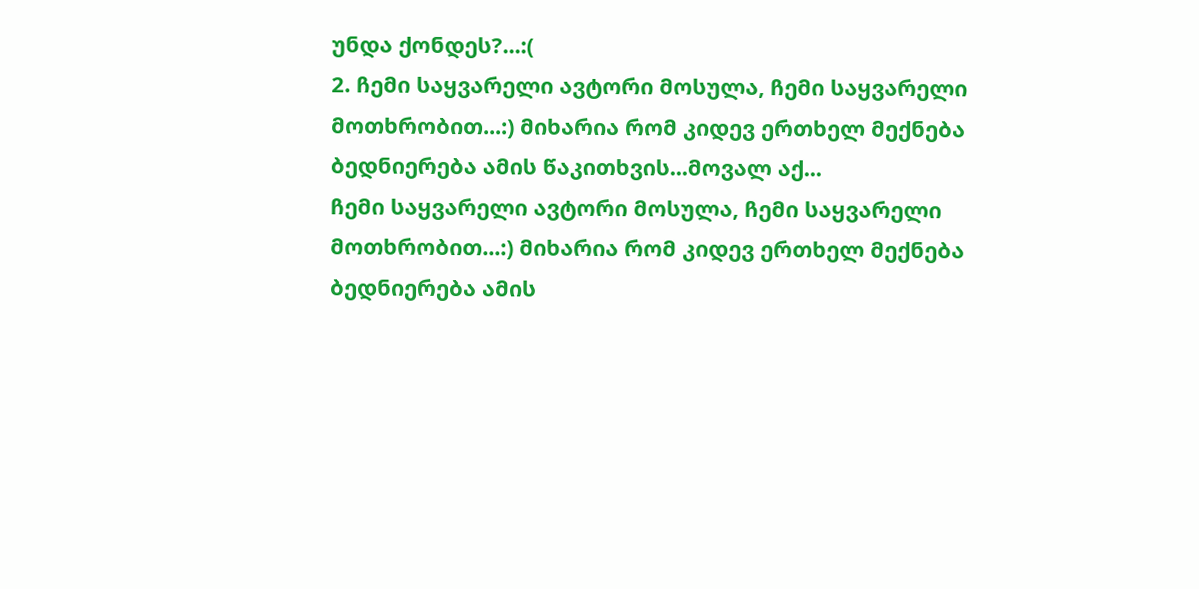უნდა ქონდეს?...:(
2. ჩემი საყვარელი ავტორი მოსულა, ჩემი საყვარელი მოთხრობით...:) მიხარია რომ კიდევ ერთხელ მექნება ბედნიერება ამის წაკითხვის...მოვალ აქ...
ჩემი საყვარელი ავტორი მოსულა, ჩემი საყვარელი მოთხრობით...:) მიხარია რომ კიდევ ერთხელ მექნება ბედნიერება ამის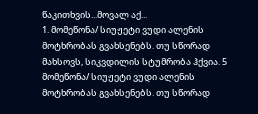წაკითხვის...მოვალ აქ...
1. მომეწონა/ სიუჟეტი ვუდი ალენის მოტხრობას გვახსენებს. თუ სწორად მახსოვს, სიკვდილის სტუმრობა ჰქვია. 5 მომეწონა/ სიუჟეტი ვუდი ალენის მოტხრობას გვახსენებს. თუ სწორად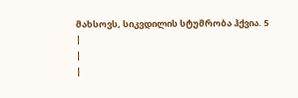მახსოვს, სიკვდილის სტუმრობა ჰქვია. 5
|
|
|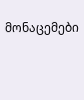მონაცემები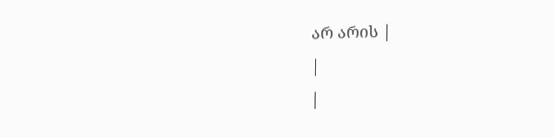არ არის |
|
|